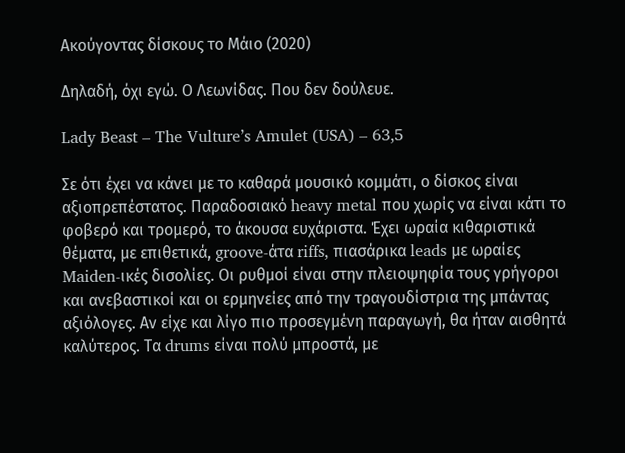Ακούγοντας δίσκους το Μάιο (2020)

Δηλαδή, όχι εγώ. Ο Λεωνίδας. Που δεν δούλευε.

Lady Beast – The Vulture’s Amulet (USA) – 63,5

Σε ότι έχει να κάνει με το καθαρά μουσικό κομμάτι, ο δίσκος είναι αξιοπρεπέστατος. Παραδοσιακό heavy metal που χωρίς να είναι κάτι το φοβερό και τρομερό, το άκουσα ευχάριστα. Έχει ωραία κιθαριστικά θέματα, με επιθετικά, groove-άτα riffs, πιασάρικα leads με ωραίες Maiden-ικές δισολίες. Οι ρυθμοί είναι στην πλειοψηφία τους γρήγοροι και ανεβαστικοί και οι ερμηνείες από την τραγουδίστρια της μπάντας αξιόλογες. Αν είχε και λίγο πιο προσεγμένη παραγωγή, θα ήταν αισθητά καλύτερος. Τα drums είναι πολύ μπροστά, με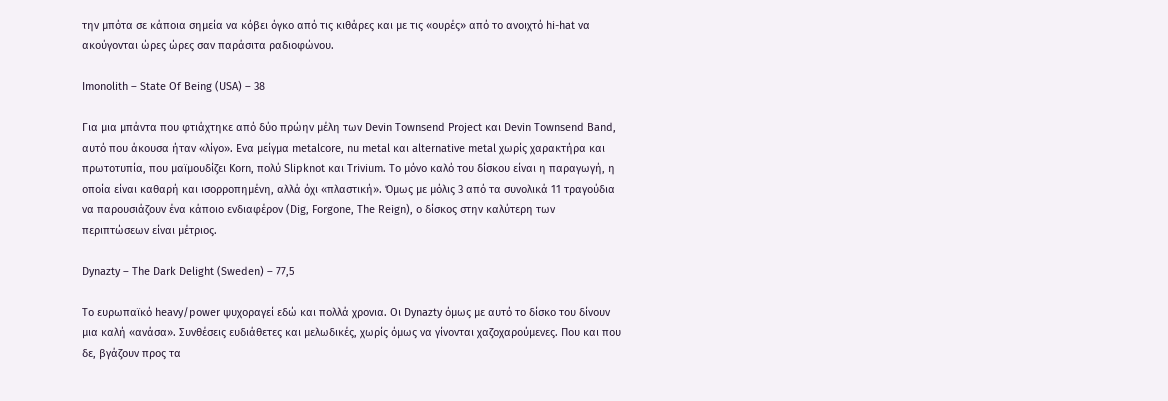την μπότα σε κάποια σημεία να κόβει όγκο από τις κιθάρες και με τις «ουρές» από το ανοιχτό hi-hat να ακούγονται ώρες ώρες σαν παράσιτα ραδιοφώνου.

Imonolith – State Of Being (USA) – 38

Για μια μπάντα που φτιάχτηκε από δύο πρώην μέλη των Devin Townsend Project και Devin Townsend Band, αυτό που άκουσα ήταν «λίγο». Ενα μείγμα metalcore, nu metal και alternative metal χωρίς χαρακτήρα και πρωτοτυπία, που μαϊμουδίζει Korn, πολύ Slipknot και Trivium. Το μόνο καλό του δίσκου είναι η παραγωγή, η οποία είναι καθαρή και ισορροπημένη, αλλά όχι «πλαστική». Όμως με μόλις 3 από τα συνολικά 11 τραγούδια να παρουσιάζουν ένα κάποιο ενδιαφέρον (Dig, Forgone, The Reign), ο δίσκος στην καλύτερη των περιπτώσεων είναι μέτριος.

Dynazty – The Dark Delight (Sweden) – 77,5

Το ευρωπαϊκό heavy/power ψυχοραγεί εδώ και πολλά χρονια. Οι Dynazty όμως με αυτό το δίσκο του δίνουν μια καλή «ανάσα». Συνθέσεις ευδιάθετες και μελωδικές, χωρίς όμως να γίνονται χαζοχαρούμενες. Που και που δε, βγάζουν προς τα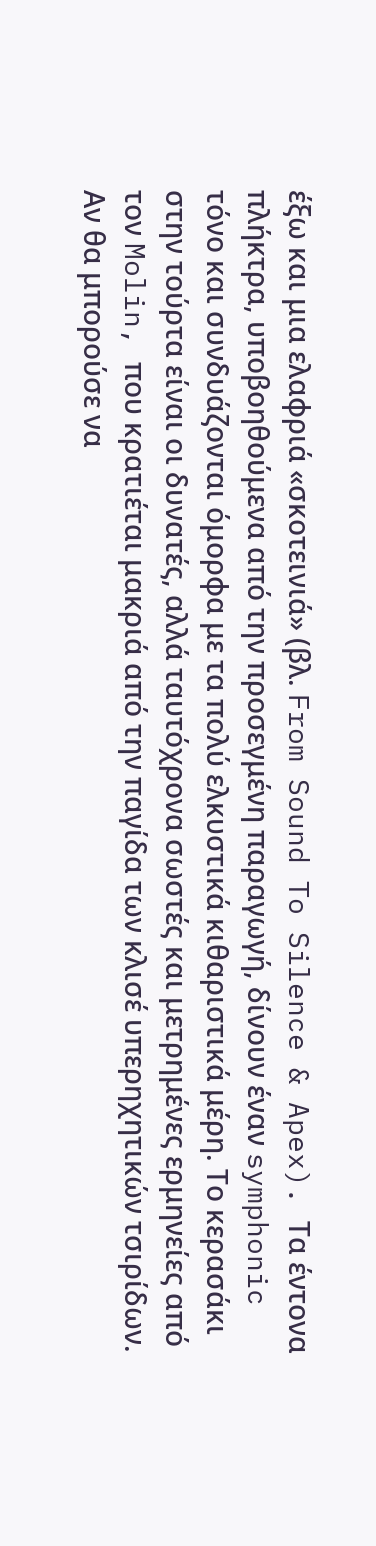έξω και μια ελαφριά «σκοτεινιά» (βλ. From Sound To Silence & Apex). Τα έντονα πλήκτρα, υποβοηθούμενα από την προσεγμένη παραγωγή, δίνουν έναν symphonic τόνο και συνδυάζονται όμορφα με τα πολύ ελκυστικά κιθαριστικά μέρη. Το κερασάκι στην τούρτα είναι οι δυνατές, αλλά ταυτόχρονα σωστές και μετρημένες ερμηνείες από τον Molin, που κρατιέται μακριά από την παγίδα των κλισέ υπερηχητικών τσιρίδων. Αν θα μπορούσε να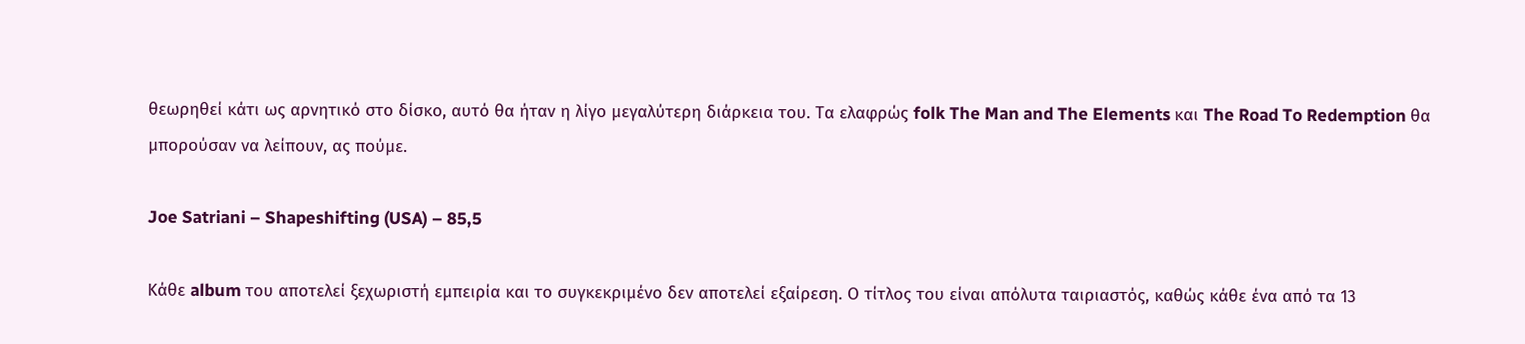θεωρηθεί κάτι ως αρνητικό στο δίσκο, αυτό θα ήταν η λίγο μεγαλύτερη διάρκεια του. Τα ελαφρώς folk The Man and The Elements και The Road To Redemption θα μπορούσαν να λείπουν, ας πούμε.

Joe Satriani – Shapeshifting (USA) – 85,5

Κάθε album του αποτελεί ξεχωριστή εμπειρία και το συγκεκριμένο δεν αποτελεί εξαίρεση. Ο τίτλος του είναι απόλυτα ταιριαστός, καθώς κάθε ένα από τα 13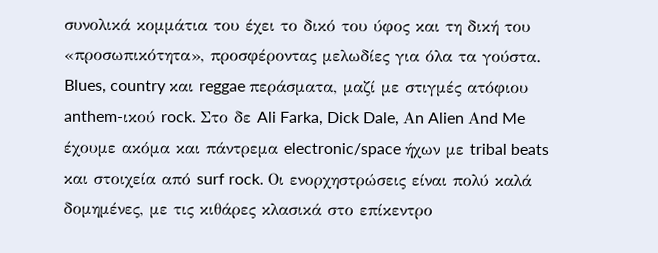συνολικά κομμάτια του έχει το δικό του ύφος και τη δική του «προσωπικότητα», προσφέροντας μελωδίες για όλα τα γούστα. Blues, country και reggae περάσματα, μαζί με στιγμές ατόφιου anthem-ικού rock. Στο δε Ali Farka, Dick Dale, Αn Alien Αnd Me έχουμε ακόμα και πάντρεμα electronic/space ήχων με tribal beats και στοιχεία από surf rock. Οι ενορχηστρώσεις είναι πολύ καλά δομημένες, με τις κιθάρες κλασικά στο επίκεντρο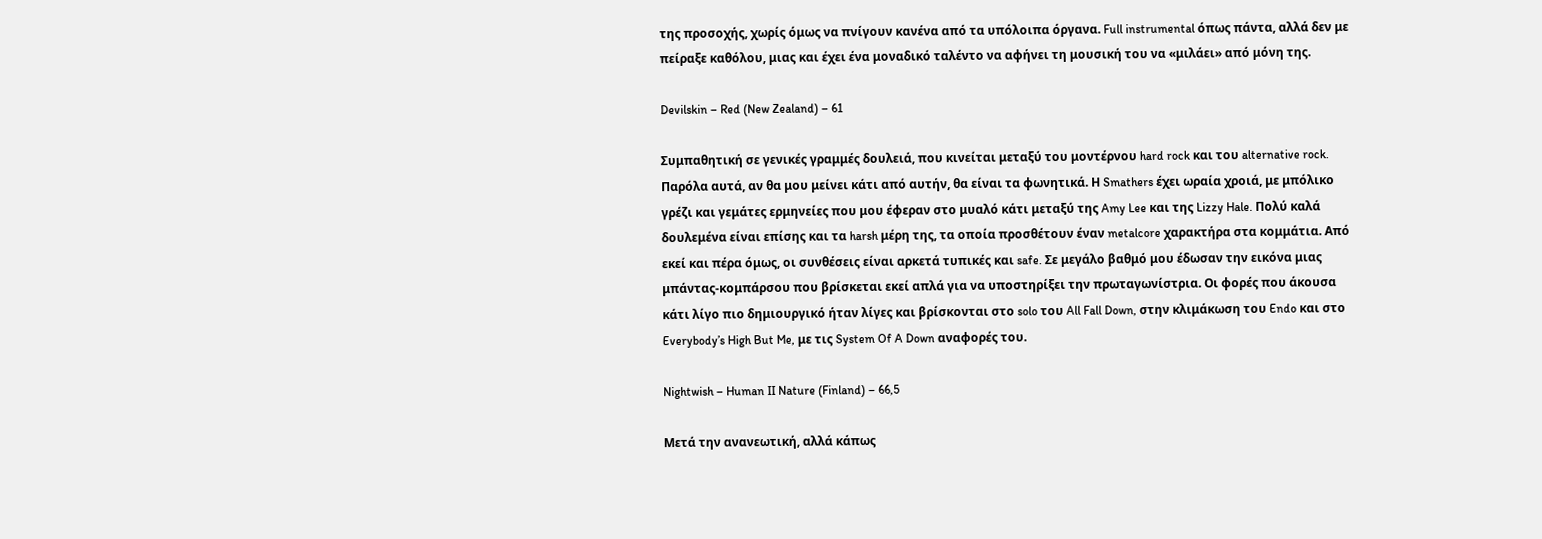της προσοχής, χωρίς όμως να πνίγουν κανένα από τα υπόλοιπα όργανα. Full instrumental όπως πάντα, αλλά δεν με πείραξε καθόλου, μιας και έχει ένα μοναδικό ταλέντο να αφήνει τη μουσική του να «μιλάει» από μόνη της.

Devilskin – Red (New Zealand) – 61

Συμπαθητική σε γενικές γραμμές δουλειά, που κινείται μεταξύ του μοντέρνου hard rock και του alternative rock. Παρόλα αυτά, αν θα μου μείνει κάτι από αυτήν, θα είναι τα φωνητικά. Η Smathers έχει ωραία χροιά, με μπόλικο γρέζι και γεμάτες ερμηνείες που μου έφεραν στο μυαλό κάτι μεταξύ της Amy Lee και της Lizzy Hale. Πολύ καλά δουλεμένα είναι επίσης και τα harsh μέρη της, τα οποία προσθέτουν έναν metalcore χαρακτήρα στα κομμάτια. Από εκεί και πέρα όμως, οι συνθέσεις είναι αρκετά τυπικές και safe. Σε μεγάλο βαθμό μου έδωσαν την εικόνα μιας μπάντας-κομπάρσου που βρίσκεται εκεί απλά για να υποστηρίξει την πρωταγωνίστρια. Οι φορές που άκουσα κάτι λίγο πιο δημιουργικό ήταν λίγες και βρίσκονται στο solo του All Fall Down, στην κλιμάκωση του Endo και στο Everybody’s High But Me, με τις System Of A Down αναφορές του.

Nightwish – Human II Nature (Finland) – 66,5

Μετά την ανανεωτική, αλλά κάπως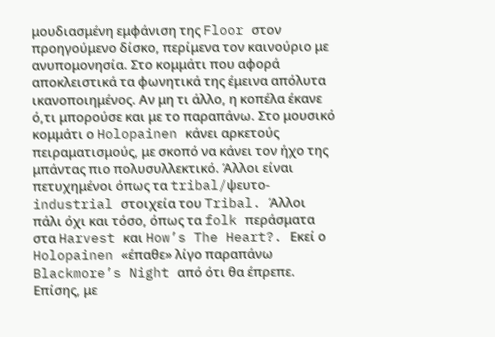μουδιασμένη εμφάνιση της Floor στον προηγούμενο δίσκο, περίμενα τον καινούριο με ανυπομονησία. Στο κομμάτι που αφορά αποκλειστικά τα φωνητικά της έμεινα απόλυτα ικανοποιημένος. Αν μη τι άλλο, η κοπέλα έκανε ό,τι μπορούσε και με το παραπάνω. Στο μουσικό κομμάτι ο Holopainen κάνει αρκετούς πειραματισμούς, με σκοπό να κάνει τον ήχο της μπάντας πιο πολυσυλλεκτικό. Άλλοι είναι πετυχημένοι όπως τα tribal/ψευτο-industrial στοιχεία του Tribal. Άλλοι πάλι όχι και τόσο, όπως τα folk περάσματα στα Harvest και How’s The Heart?. Εκεί ο Holopainen «έπαθε» λίγο παραπάνω Blackmore’s Night από ότι θα έπρεπε. Επίσης, με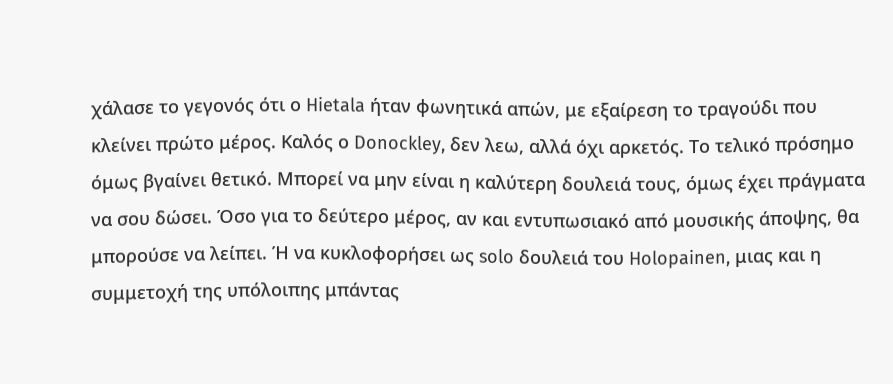χάλασε το γεγονός ότι ο Hietala ήταν φωνητικά απών, με εξαίρεση το τραγούδι που κλείνει πρώτο μέρος. Καλός ο Donockley, δεν λεω, αλλά όχι αρκετός. Το τελικό πρόσημο όμως βγαίνει θετικό. Μπορεί να μην είναι η καλύτερη δουλειά τους, όμως έχει πράγματα να σου δώσει. Όσο για το δεύτερο μέρος, αν και εντυπωσιακό από μουσικής άποψης, θα μπορούσε να λείπει. Ή να κυκλοφορήσει ως solo δουλειά του Holopainen, μιας και η συμμετοχή της υπόλοιπης μπάντας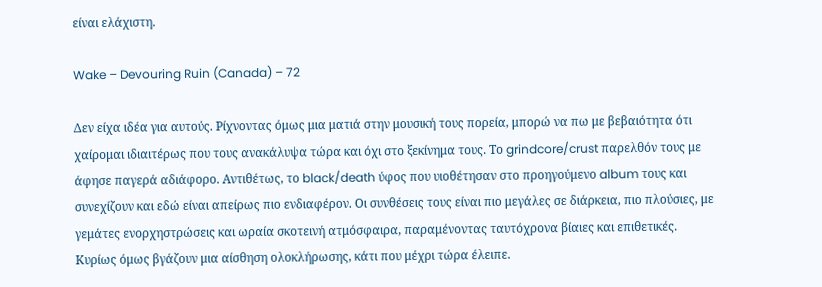είναι ελάχιστη.

Wake – Devouring Ruin (Canada) – 72

Δεν είχα ιδέα για αυτούς. Ρίχνοντας όμως μια ματιά στην μουσική τους πορεία, μπορώ να πω με βεβαιότητα ότι χαίρομαι ιδιαιτέρως που τους ανακάλυψα τώρα και όχι στο ξεκίνημα τους. Το grindcore/crust παρελθόν τους με άφησε παγερά αδιάφορο. Αντιθέτως, το black/death ύφος που υιοθέτησαν στο προηγούμενο album τους και συνεχίζουν και εδώ είναι απείρως πιο ενδιαφέρον. Οι συνθέσεις τους είναι πιο μεγάλες σε διάρκεια, πιο πλούσιες, με γεμάτες ενορχηστρώσεις και ωραία σκοτεινή ατμόσφαιρα, παραμένοντας ταυτόχρονα βίαιες και επιθετικές. Κυρίως όμως βγάζουν μια αίσθηση ολοκλήρωσης, κάτι που μέχρι τώρα έλειπε.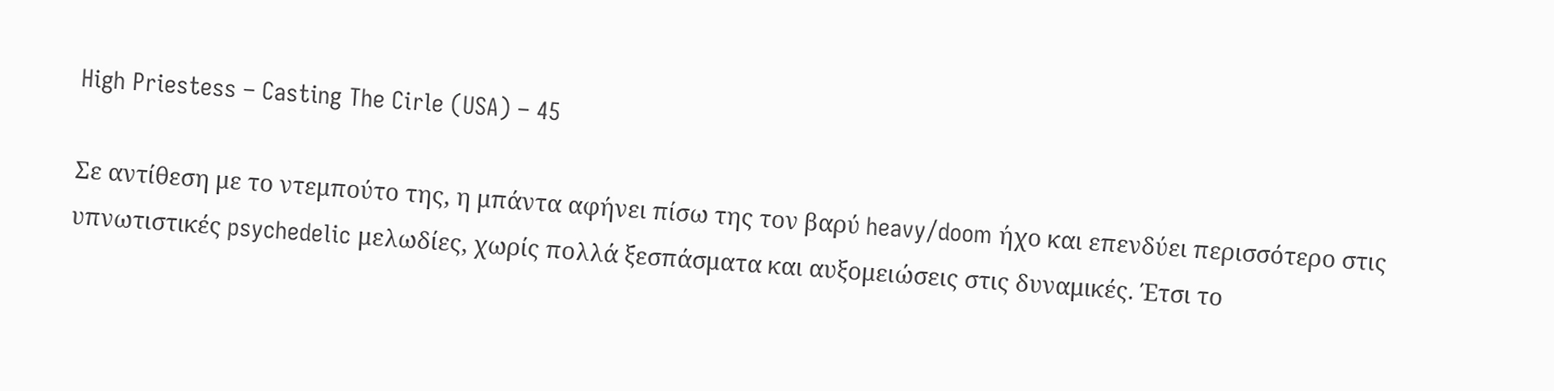High Priestess – Casting The Cirle (USA) – 45

Σε αντίθεση με το ντεμπούτο της, η μπάντα αφήνει πίσω της τον βαρύ heavy/doom ήχο και επενδύει περισσότερο στις υπνωτιστικές psychedelic μελωδίες, χωρίς πολλά ξεσπάσματα και αυξομειώσεις στις δυναμικές. Έτσι το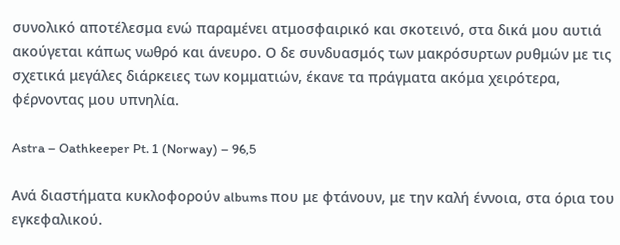συνολικό αποτέλεσμα ενώ παραμένει ατμοσφαιρικό και σκοτεινό, στα δικά μου αυτιά ακούγεται κάπως νωθρό και άνευρο. Ο δε συνδυασμός των μακρόσυρτων ρυθμών με τις σχετικά μεγάλες διάρκειες των κομματιών, έκανε τα πράγματα ακόμα χειρότερα, φέρνοντας μου υπνηλία.

Astra – Oathkeeper Pt. 1 (Norway) – 96,5

Ανά διαστήματα κυκλοφορούν albums που με φτάνουν, με την καλή έννοια, στα όρια του εγκεφαλικού.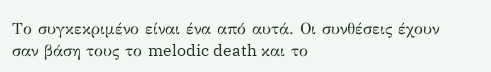Το συγκεκριμένο είναι ένα από αυτά. Οι συνθέσεις έχουν σαν βάση τους το melodic death και το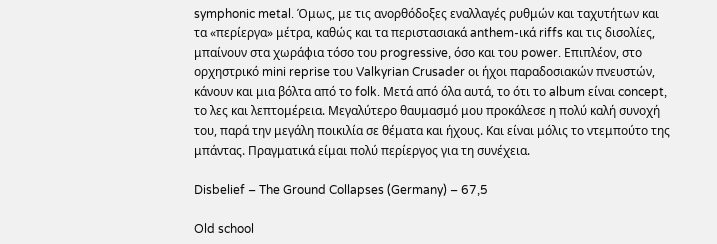symphonic metal. Όμως, με τις ανορθόδοξες εναλλαγές ρυθμών και ταχυτήτων και τα «περίεργα» μέτρα, καθώς και τα περιστασιακά anthem-ικά riffs και τις δισολίες, μπαίνουν στα χωράφια τόσο του progressive, όσο και του power. Επιπλέον, στο ορχηστρικό mini reprise του Valkyrian Crusader οι ήχοι παραδοσιακών πνευστών, κάνουν και μια βόλτα από το folk. Μετά από όλα αυτά, το ότι το album είναι concept, το λες και λεπτομέρεια. Μεγαλύτερο θαυμασμό μου προκάλεσε η πολύ καλή συνοχή του, παρά την μεγάλη ποικιλία σε θέματα και ήχους. Και είναι μόλις το ντεμπούτο της μπάντας. Πραγματικά είμαι πολύ περίεργος για τη συνέχεια.

Disbelief – The Ground Collapses (Germany) – 67,5

Old school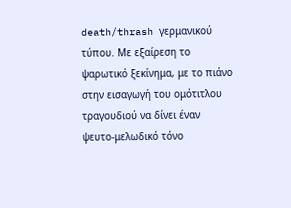death/thrash γερμανικού τύπου. Με εξαίρεση το ψαρωτικό ξεκίνημα, με το πιάνο στην εισαγωγή του ομότιτλου τραγουδιού να δίνει έναν ψευτο-μελωδικό τόνο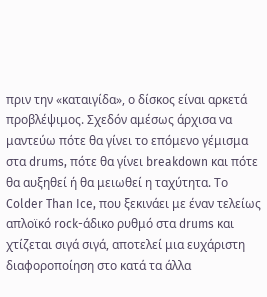πριν την «καταιγίδα», ο δίσκος είναι αρκετά προβλέψιμος. Σχεδόν αμέσως άρχισα να μαντεύω πότε θα γίνει το επόμενο γέμισμα στα drums, πότε θα γίνει breakdown και πότε θα αυξηθεί ή θα μειωθεί η ταχύτητα. Το Colder Than Ice, που ξεκινάει με έναν τελείως απλοϊκό rock-άδικο ρυθμό στα drums και χτίζεται σιγά σιγά, αποτελεί μια ευχάριστη διαφοροποίηση στο κατά τα άλλα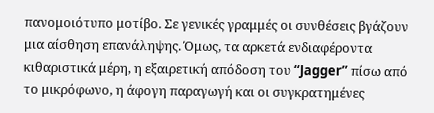πανομοιότυπο μοτίβο. Σε γενικές γραμμές οι συνθέσεις βγάζουν μια αίσθηση επανάληψης. Όμως, τα αρκετά ενδιαφέροντα κιθαριστικά μέρη, η εξαιρετική απόδοση του “Jagger” πίσω από το μικρόφωνο, η άφογη παραγωγή και οι συγκρατημένες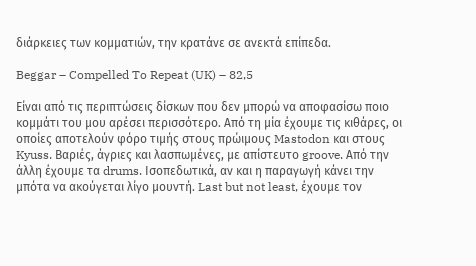διάρκειες των κομματιών, την κρατάνε σε ανεκτά επίπεδα.

Beggar – Compelled To Repeat (UK) – 82,5

Είναι από τις περιπτώσεις δίσκων που δεν μπορώ να αποφασίσω ποιο κομμάτι του μου αρέσει περισσότερο. Από τη μία έχουμε τις κιθάρες, οι οποίες αποτελούν φόρο τιμής στους πρώιμους Mastodon και στους Kyuss. Βαριές, άγριες και λασπωμένες, με απίστευτο groove. Από την άλλη έχουμε τα drums. Ισοπεδωτικά, αν και η παραγωγή κάνει την μπότα να ακούγεται λίγο μουντή. Last but not least, έχουμε τον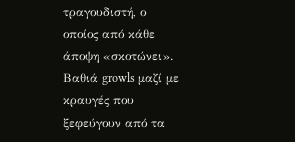τραγουδιστή, ο οποίος από κάθε άποψη «σκοτώνει». Βαθιά growls μαζί με κραυγές που ξεφεύγουν από τα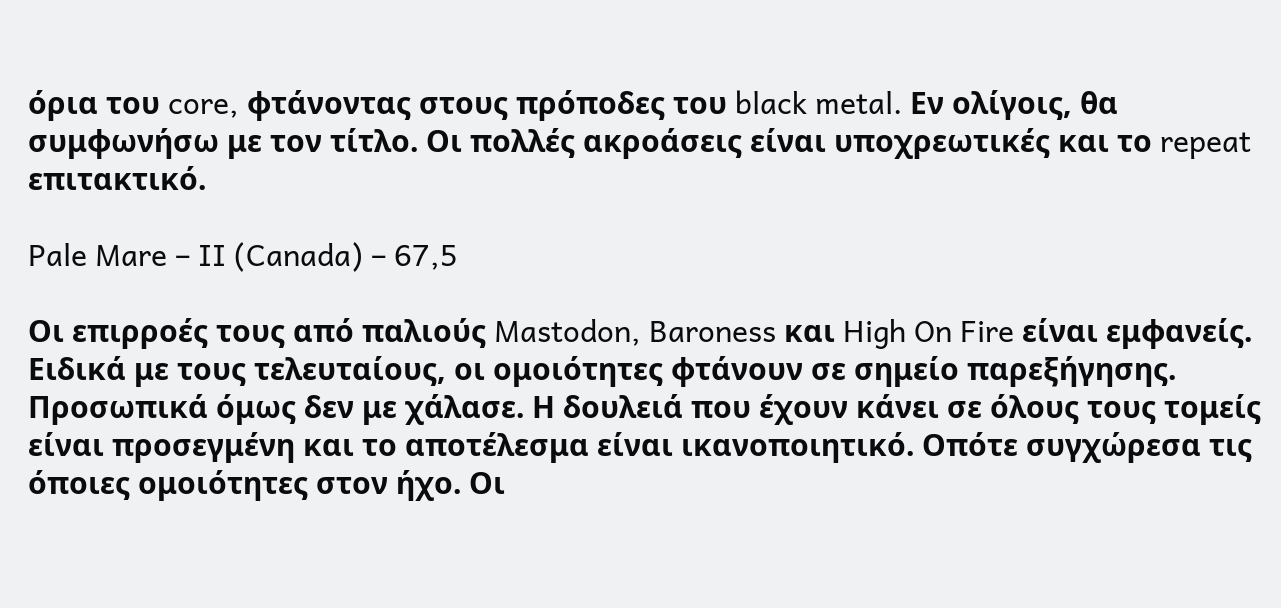όρια του core, φτάνοντας στους πρόποδες του black metal. Εν ολίγοις, θα συμφωνήσω με τον τίτλο. Οι πολλές ακροάσεις είναι υποχρεωτικές και το repeat επιτακτικό.

Pale Mare – II (Canada) – 67,5

Οι επιρροές τους από παλιούς Mastodon, Baroness και High On Fire είναι εμφανείς. Ειδικά με τους τελευταίους, οι ομοιότητες φτάνουν σε σημείο παρεξήγησης. Προσωπικά όμως δεν με χάλασε. Η δουλειά που έχουν κάνει σε όλους τους τομείς είναι προσεγμένη και το αποτέλεσμα είναι ικανοποιητικό. Οπότε συγχώρεσα τις όποιες ομοιότητες στον ήχο. Οι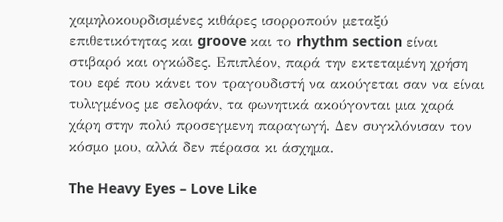χαμηλοκουρδισμένες κιθάρες ισορροπούν μεταξύ επιθετικότητας και groove και το rhythm section είναι στιβαρό και ογκώδες. Επιπλέον, παρά την εκτεταμένη χρήση του εφέ που κάνει τον τραγουδιστή να ακούγεται σαν να είναι τυλιγμένος με σελοφάν, τα φωνητικά ακούγονται μια χαρά χάρη στην πολύ προσεγμενη παραγωγή. Δεν συγκλόνισαν τον κόσμο μου, αλλά δεν πέρασα κι άσχημα.

The Heavy Eyes – Love Like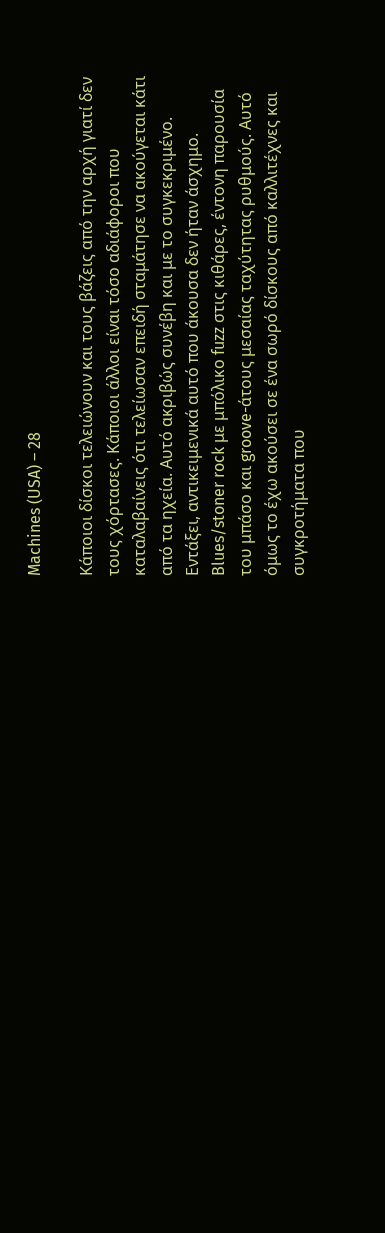Machines (USA) – 28

Κάποιοι δίσκοι τελειώνουν και τους βάζεις από την αρχή γιατί δεν τους χόρτασες. Κάποιοι άλλοι είναι τόσο αδιάφοροι που καταλαβαίνεις ότι τελείωσαν επειδή σταμάτησε να ακούγεται κάτι από τα ηχεία. Αυτό ακριβώς συνέβη και με το συγκεκριμένο. Εντάξει, αντικειμενικά αυτό που άκουσα δεν ήταν άσχημο. Blues/stoner rock με μπόλικο fuzz στις κιθάρες, έντονη παρουσία του μπάσο και groove-άτους μεσαίας ταχύτητας ρυθμούς. Αυτό όμως το έχω ακούσει σε ένα σωρό δίσκους από καλλιτέχνες και συγκροτήματα που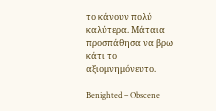το κάνουν πολύ καλύτερα. Μάταια προσπάθησα να βρω κάτι το αξιομνημόνευτο.

Benighted – Obscene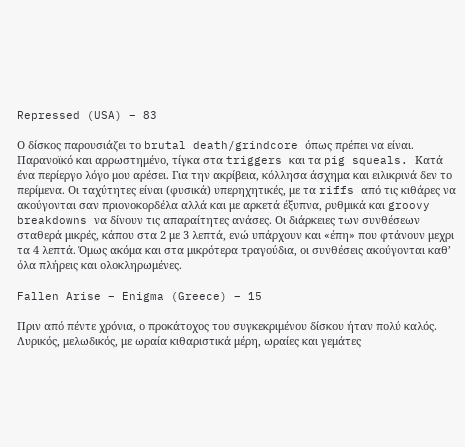Repressed (USA) – 83

Ο δίσκος παρουσιάζει το brutal death/grindcore όπως πρέπει να είναι. Παρανοϊκό και αρρωστημένο, τίγκα στα triggers και τα pig squeals. Κατά ένα περίεργο λόγο μου αρέσει. Για την ακρίβεια, κόλλησα άσχημα και ειλικρινά δεν το περίμενα. Οι ταχύτητες είναι (φυσικά) υπερηχητικές, με τα riffs από τις κιθάρες να ακούγονται σαν πριονοκορδέλα αλλά και με αρκετά έξυπνα, ρυθμικά και groovy breakdowns να δίνουν τις απαραίτητες ανάσες. Οι διάρκειες των συνθέσεων σταθερά μικρές, κάπου στα 2 με 3 λεπτά, ενώ υπάρχουν και «έπη» που φτάνουν μεχρι τα 4 λεπτά. Όμως ακόμα και στα μικρότερα τραγούδια, οι συνθέσεις ακούγονται καθ’ όλα πλήρεις και ολοκληρωμένες.

Fallen Arise – Enigma (Greece) – 15

Πριν από πέντε χρόνια, ο προκάτοχος του συγκεκριμένου δίσκου ήταν πολύ καλός. Λυρικός, μελωδικός, με ωραία κιθαριστικά μέρη, ωραίες και γεμάτες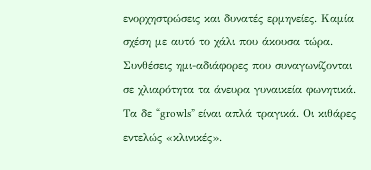ενορχηστρώσεις και δυνατές ερμηνείες. Καμία σχέση με αυτό το χάλι που άκουσα τώρα. Συνθέσεις ημι-αδιάφορες που συναγωνίζονται σε χλιαρότητα τα άνευρα γυναικεία φωνητικά. Τα δε “growls” είναι απλά τραγικά. Οι κιθάρες εντελώς «κλινικές».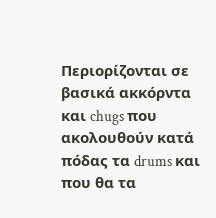Περιορίζονται σε βασικά ακκόρντα και chugs που ακολουθούν κατά πόδας τα drums και που θα τα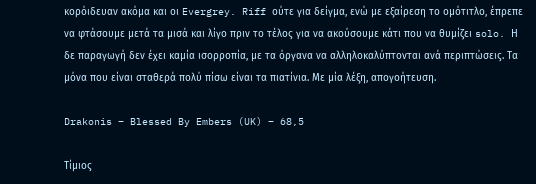κορόιδευαν ακόμα και οι Evergrey. Riff ούτε για δείγμα, ενώ με εξαίρεση το ομότιτλο, έπρεπε να φτάσουμε μετά τα μισά και λίγο πριν το τέλος για να ακούσουμε κάτι που να θυμίζει solo. Η δε παραγωγή δεν έχει καμία ισορροπία, με τα όργανα να αλληλοκαλύπτονται ανά περιπτώσεις. Τα μόνα που είναι σταθερά πολύ πίσω είναι τα πιατίνια. Με μία λέξη, απογοήτευση.

Drakonis – Blessed By Embers (UK) – 68,5

Τίμιος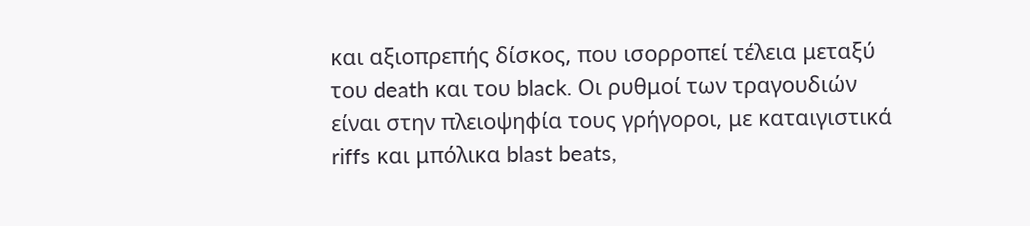και αξιοπρεπής δίσκος, που ισορροπεί τέλεια μεταξύ του death και του black. Οι ρυθμοί των τραγουδιών είναι στην πλειοψηφία τους γρήγοροι, με καταιγιστικά riffs και μπόλικα blast beats,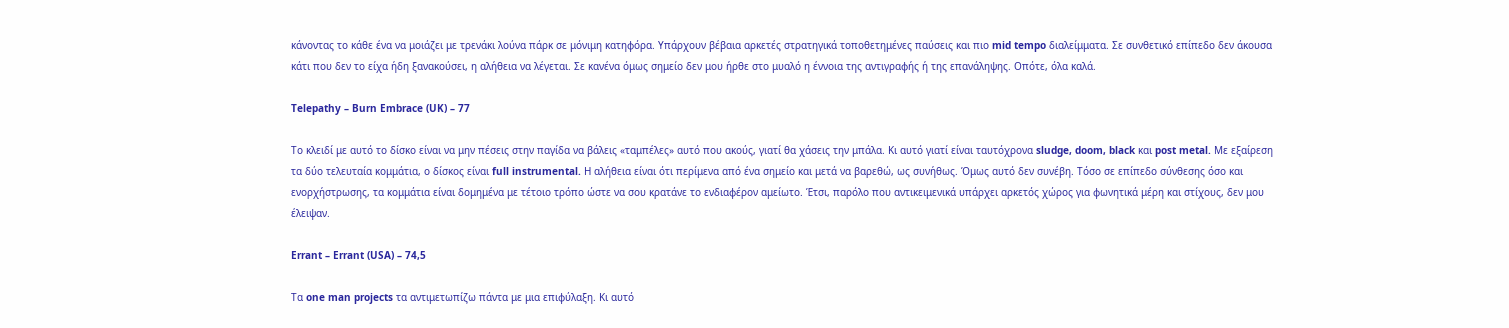κάνοντας το κάθε ένα να μοιάζει με τρενάκι λούνα πάρκ σε μόνιμη κατηφόρα. Υπάρχουν βέβαια αρκετές στρατηγικά τοποθετημένες παύσεις και πιο mid tempo διαλείμματα. Σε συνθετικό επίπεδο δεν άκουσα κάτι που δεν το είχα ήδη ξανακούσει, η αλήθεια να λέγεται. Σε κανένα όμως σημείο δεν μου ήρθε στο μυαλό η έννοια της αντιγραφής ή της επανάληψης. Οπότε, όλα καλά.

Telepathy – Burn Embrace (UK) – 77

Το κλειδί με αυτό το δίσκο είναι να μην πέσεις στην παγίδα να βάλεις «ταμπέλες» αυτό που ακούς, γιατί θα χάσεις την μπάλα. Κι αυτό γιατί είναι ταυτόχρονα sludge, doom, black και post metal. Με εξαίρεση τα δύο τελευταία κομμάτια, ο δίσκος είναι full instrumental. Η αλήθεια είναι ότι περίμενα από ένα σημείο και μετά να βαρεθώ, ως συνήθως. Όμως αυτό δεν συνέβη. Τόσο σε επίπεδο σύνθεσης όσο και ενορχήστρωσης, τα κομμάτια είναι δομημένα με τέτοιο τρόπο ώστε να σου κρατάνε το ενδιαφέρον αμείωτο. Έτσι, παρόλο που αντικειμενικά υπάρχει αρκετός χώρος για φωνητικά μέρη και στίχους, δεν μου έλειψαν.

Errant – Errant (USA) – 74,5

Τα one man projects τα αντιμετωπίζω πάντα με μια επιφύλαξη. Κι αυτό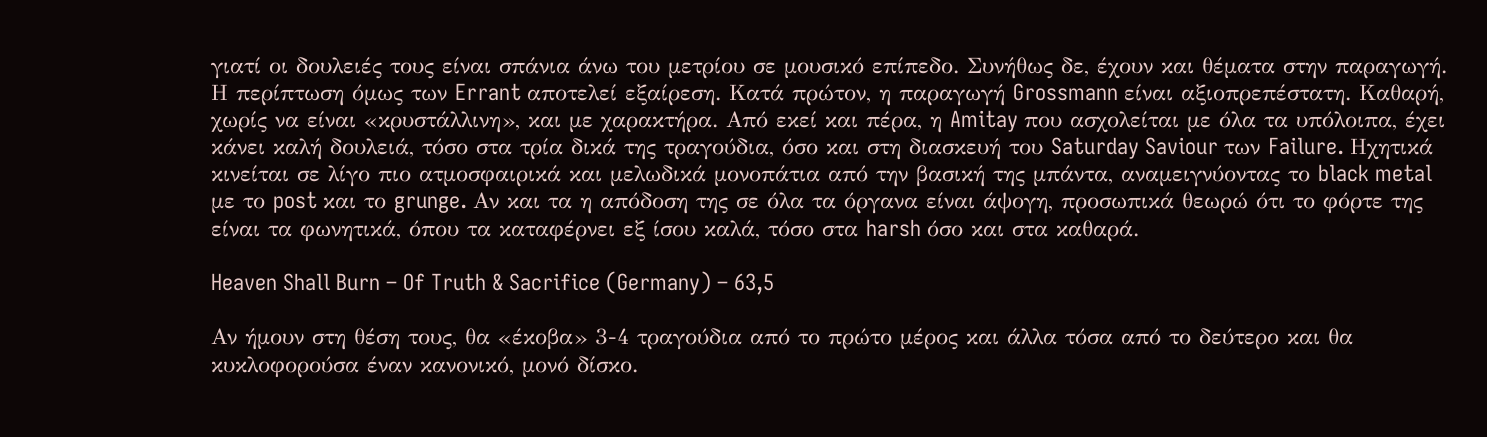γιατί οι δουλειές τους είναι σπάνια άνω του μετρίου σε μουσικό επίπεδο. Συνήθως δε, έχουν και θέματα στην παραγωγή. Η περίπτωση όμως των Errant αποτελεί εξαίρεση. Κατά πρώτον, η παραγωγή Grossmann είναι αξιοπρεπέστατη. Καθαρή, χωρίς να είναι «κρυστάλλινη», και με χαρακτήρα. Από εκεί και πέρα, η Amitay που ασχολείται με όλα τα υπόλοιπα, έχει κάνει καλή δουλειά, τόσο στα τρία δικά της τραγούδια, όσο και στη διασκευή του Saturday Saviour των Failure. Ηχητικά κινείται σε λίγο πιο ατμοσφαιρικά και μελωδικά μονοπάτια από την βασική της μπάντα, αναμειγνύοντας το black metal με το post και το grunge. Αν και τα η απόδοση της σε όλα τα όργανα είναι άψογη, προσωπικά θεωρώ ότι το φόρτε της είναι τα φωνητικά, όπου τα καταφέρνει εξ ίσου καλά, τόσο στα harsh όσο και στα καθαρά.

Heaven Shall Burn – Of Truth & Sacrifice (Germany) – 63,5

Αν ήμουν στη θέση τους, θα «έκοβα» 3-4 τραγούδια από το πρώτο μέρος και άλλα τόσα από το δεύτερο και θα κυκλοφορούσα έναν κανονικό, μονό δίσκο.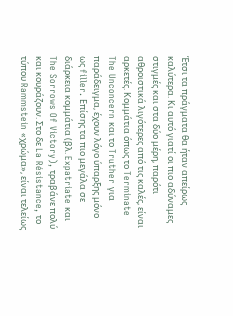Έτσι τα πράγματα θα ήταν απείρως καλύτερα. Κι αυτό γιατί οι πιο αδύναμες στιγμές και στα δύο μέρη, παρότι αθροιστικά λιγότερες από τις καλές, είναι αρκετές. Κομμάτια όπως το Terminate The Unconcern και το Truther για παράδειγμα, έχουν λόγο ύπαρξης μόνο ως filler. Επίσης τα πιο μεγάλα σε διάρκεια κομμάτια (βλ. Expatriate και The Sorrows Of Victory), τραβάνε πολύ και κουράζουν. Στο δε La Résistance, το τύπου Rammstein «χρώμα», είναι τελείως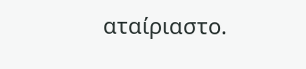αταίριαστο.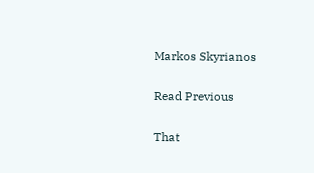Markos Skyrianos

Read Previous

That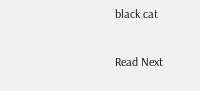black cat

Read Next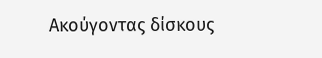Ακούγοντας δίσκους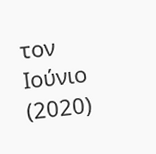τον Ιούνιο (2020)